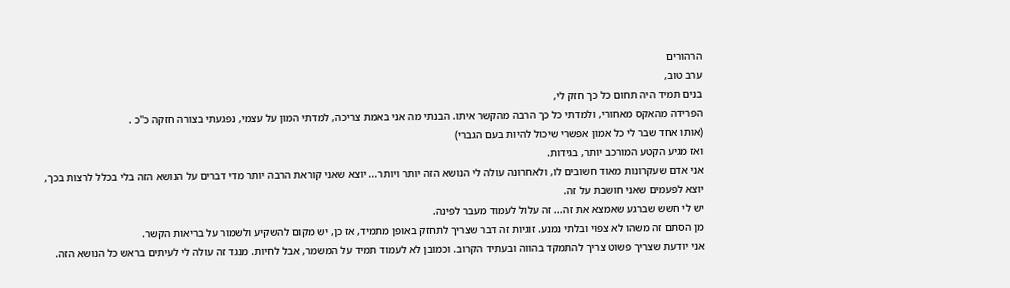הרהורים
ערב טוב,
בנים תמיד היה תחום כל כך חזק לי,
הפרידה מהאקס מאחורי, ולמדתי כל כך הרבה מהקשר איתו. הבנתי מה אני באמת צריכה, למדתי המון על עצמי, נפגעתי בצורה חזקה כ''כ .
(אותו אחד שבר לי כל אמון אפשרי שיכול להיות בעם הגברי)
ואז מגיע הקטע המורכב יותר, בגידות.
אני אדם שעקרונות מאוד חשובים לו, ולאחרונה עולה לי הנושא הזה יותר ויותר... יוצא שאני קוראת הרבה יותר מדי דברים על הנושא הזה בלי בכלל לרצות בכך,
יוצא לפעמים שאני חושבת על זה.
יש לי חשש שברגע שאמצא את זה... זה עלול לעמוד מעבר לפינה.
מן הסתם זה משהו לא צפוי ובלתי נמנע. זוגיות זה דבר שצריך לתחזק באופן מתמיד, אז כן, יש מקום להשקיע ולשמור על בריאות הקשר.
אני יודעת שצריך פשוט צריך להתמקד בהווה ובעתיד הקרוב. וכמובן לא לעמוד תמיד על המשמר, אבל לחיות. מנגד זה עולה לי לעיתים בראש כל הנושא הזה.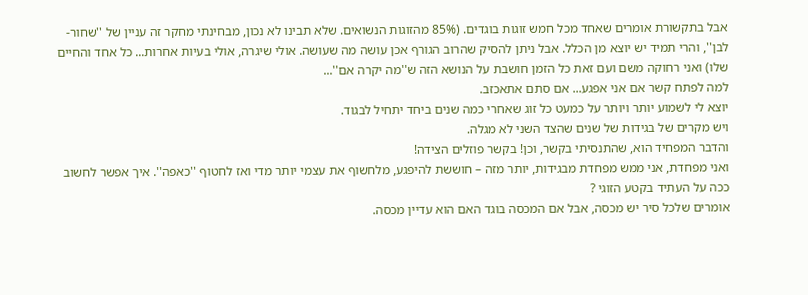אבל בתקשורת אומרים שאחד מכל חמש זוגות בוגדים. (85% מהזוגות הנשואים. שלא תבינו לא נכון, מבחינתי מחקר זה עניין של ''שחור-לבן'', והרי תמיד יש יוצא מן הכלל. אבל ניתן להסיק שהרוב הגורף אכן עושה מה שעושה. אולי שיגרה, אולי בעיות אחרות... כל אחד והחיים שלו) ואני רחוקה משם ועם זאת כל הזמן חושבת על הנושא הזה ש''מה יקרה אם''...
למה לפתח קשר אם אני אפגע... אם סתם אתאכזב.
יוצא לי לשמוע יותר ויותר על כמעט כל זוג שאחרי כמה שנים ביחד יתחיל לבגוד.
ויש מקרים של בגידות של שנים שהצד השני לא מגלה.
והדבר המפחיד הוא, שהתנסיתי בקשר, וכן! בקשר פוזלים הצידה!
ואני מפחדת, אני ממש מפחדת מבגידות, יותר מזה – חוששת להיפגע, מלחשוף את עצמי יותר מדי ואז לחטוף ''כאפה''. איך אפשר לחשוב ככה על העתיד בקטע הזוגי ?
אומרים שלכל סיר יש מכסה, אבל אם המכסה בוגד האם הוא עדיין מכסה.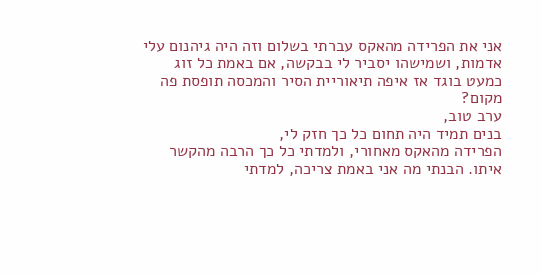אני את הפרידה מהאקס עברתי בשלום וזה היה גיהנום עלי אדמות, ושמישהו יסביר לי בבקשה, אם באמת כל זוג כמעט בוגד אז איפה תיאוריית הסיר והמכסה תופסת פה מקום?
ערב טוב,
בנים תמיד היה תחום כל כך חזק לי,
הפרידה מהאקס מאחורי, ולמדתי כל כך הרבה מהקשר איתו. הבנתי מה אני באמת צריכה, למדתי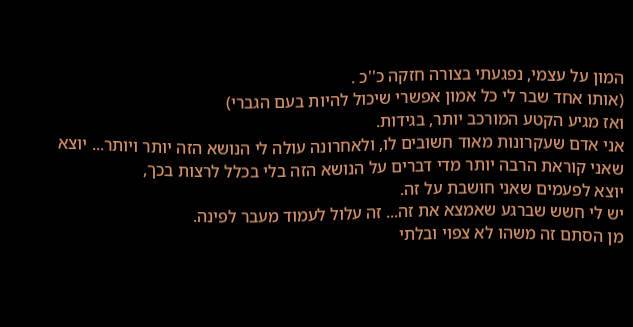המון על עצמי, נפגעתי בצורה חזקה כ''כ .
(אותו אחד שבר לי כל אמון אפשרי שיכול להיות בעם הגברי)
ואז מגיע הקטע המורכב יותר, בגידות.
אני אדם שעקרונות מאוד חשובים לו, ולאחרונה עולה לי הנושא הזה יותר ויותר... יוצא שאני קוראת הרבה יותר מדי דברים על הנושא הזה בלי בכלל לרצות בכך,
יוצא לפעמים שאני חושבת על זה.
יש לי חשש שברגע שאמצא את זה... זה עלול לעמוד מעבר לפינה.
מן הסתם זה משהו לא צפוי ובלתי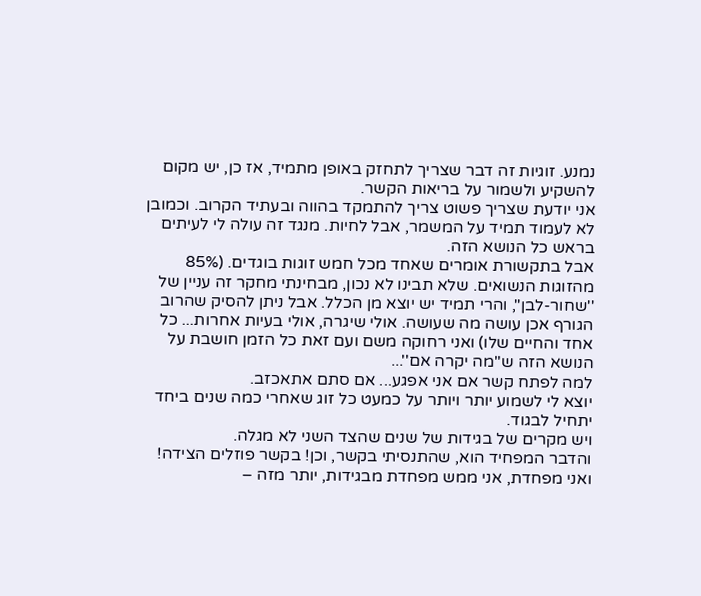נמנע. זוגיות זה דבר שצריך לתחזק באופן מתמיד, אז כן, יש מקום להשקיע ולשמור על בריאות הקשר.
אני יודעת שצריך פשוט צריך להתמקד בהווה ובעתיד הקרוב. וכמובן לא לעמוד תמיד על המשמר, אבל לחיות. מנגד זה עולה לי לעיתים בראש כל הנושא הזה.
אבל בתקשורת אומרים שאחד מכל חמש זוגות בוגדים. (85% מהזוגות הנשואים. שלא תבינו לא נכון, מבחינתי מחקר זה עניין של ''שחור-לבן'', והרי תמיד יש יוצא מן הכלל. אבל ניתן להסיק שהרוב הגורף אכן עושה מה שעושה. אולי שיגרה, אולי בעיות אחרות... כל אחד והחיים שלו) ואני רחוקה משם ועם זאת כל הזמן חושבת על הנושא הזה ש''מה יקרה אם''...
למה לפתח קשר אם אני אפגע... אם סתם אתאכזב.
יוצא לי לשמוע יותר ויותר על כמעט כל זוג שאחרי כמה שנים ביחד יתחיל לבגוד.
ויש מקרים של בגידות של שנים שהצד השני לא מגלה.
והדבר המפחיד הוא, שהתנסיתי בקשר, וכן! בקשר פוזלים הצידה!
ואני מפחדת, אני ממש מפחדת מבגידות, יותר מזה –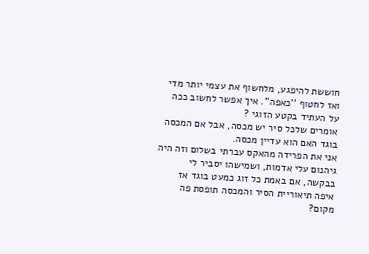חוששת להיפגע, מלחשוף את עצמי יותר מדי ואז לחטוף ''כאפה''. איך אפשר לחשוב ככה על העתיד בקטע הזוגי ?
אומרים שלכל סיר יש מכסה, אבל אם המכסה בוגד האם הוא עדיין מכסה.
אני את הפרידה מהאקס עברתי בשלום וזה היה גיהנום עלי אדמות, ושמישהו יסביר לי בבקשה, אם באמת כל זוג כמעט בוגד אז איפה תיאוריית הסיר והמכסה תופסת פה מקום?